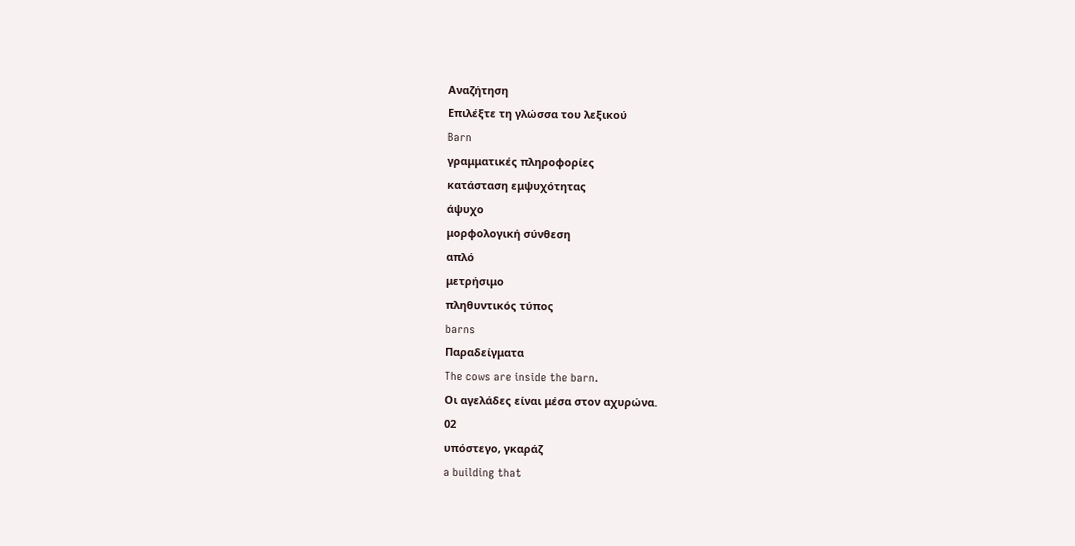Αναζήτηση
Επιλέξτε τη γλώσσα του λεξικού
Barn
γραμματικές πληροφορίες
κατάσταση εμψυχότητας
άψυχο
μορφολογική σύνθεση
απλό
μετρήσιμο
πληθυντικός τύπος
barns
Παραδείγματα
The cows are inside the barn.
Οι αγελάδες είναι μέσα στον αχυρώνα.
02
υπόστεγο, γκαράζ
a building that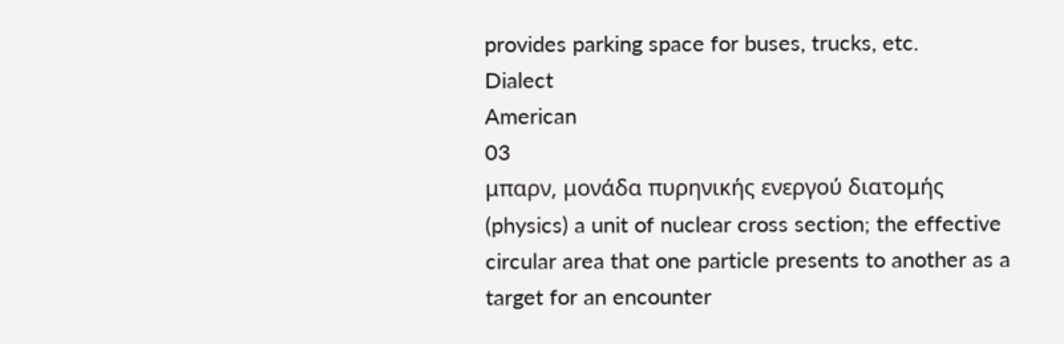provides parking space for buses, trucks, etc.
Dialect
American
03
μπαρν, μονάδα πυρηνικής ενεργού διατομής
(physics) a unit of nuclear cross section; the effective circular area that one particle presents to another as a target for an encounter